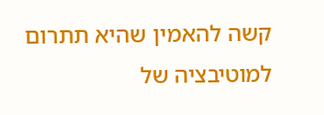קשה להאמין שהיא תתרום למוטיבציה של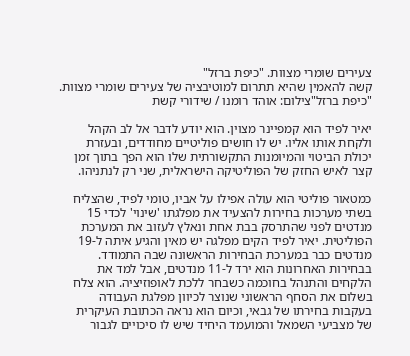צעירים שומרי מצוות. "כיפת ברזל"
קשה להאמין שהיא תתרום למוטיבציה של צעירים שומרי מצוות. "כיפת ברזל"צילום: אוהד רומנו / שידורי קשת

יאיר לפיד הוא קמפיינר מצוין. הוא יודע לדבר אל לב הקהל ולקחת אותו אליו. יש לו חושים פוליטיים מחודדים, ובעזרת יכולת הביטוי והמיומנות התקשורתית שלו הוא הפך בתוך זמן קצר לאיש החזק של הפוליטיקה הישראלית, שני רק לנתניהו.

כמטאור פוליטי הוא עולה אפילו על אביו, טומי לפיד, שהצליח בשתי מערכות בחירות להצעיד את מפלגתו 'שינוי' לכדי 15 מנדטים לפני שהתרסק בבת אחת ונאלץ לעזוב את המערכת הפוליטית. יאיר לפיד הקים מפלגה יש מאין והגיע איתה ל-19 מנדטים כבר במערכת הבחירות הראשונה שבה התמודד. בבחירות האחרונות הוא ירד ל-11 מנדטים, אבל למד את הלקחים והתנהל בחוכמה כשבחר ללכת לאופוזיציה. הוא צלח בשלום את הסחף הראשוני שנוצר לכיוון מפלגת העבודה בעקבות בחירתו של גבאי, וכיום הוא נראה הכתובת העיקרית של מצביעי השמאל והמועמד היחיד שיש לו סיכויים לגבור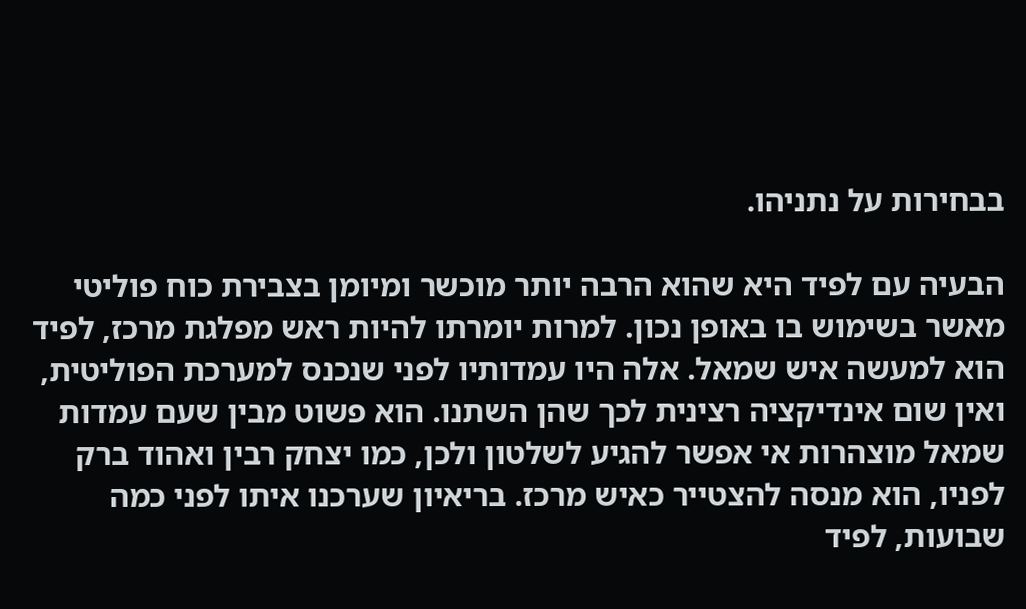בבחירות על נתניהו.

הבעיה עם לפיד היא שהוא הרבה יותר מוכשר ומיומן בצבירת כוח פוליטי מאשר בשימוש בו באופן נכון. למרות יומרתו להיות ראש מפלגת מרכז, לפיד הוא למעשה איש שמאל. אלה היו עמדותיו לפני שנכנס למערכת הפוליטית, ואין שום אינדיקציה רצינית לכך שהן השתנו. הוא פשוט מבין שעם עמדות שמאל מוצהרות אי אפשר להגיע לשלטון ולכן, כמו יצחק רבין ואהוד ברק לפניו, הוא מנסה להצטייר כאיש מרכז. בריאיון שערכנו איתו לפני כמה שבועות, לפיד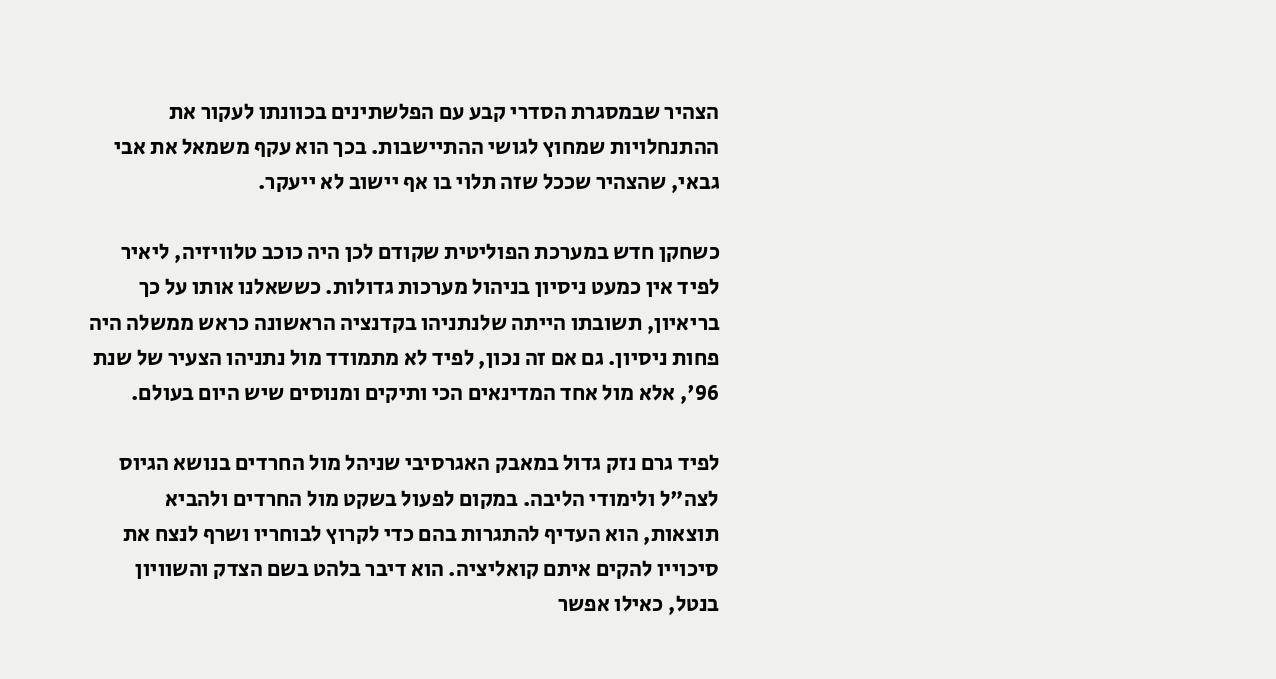הצהיר שבמסגרת הסדרי קבע עם הפלשתינים בכוונתו לעקור את ההתנחלויות שמחוץ לגושי ההתיישבות. בכך הוא עקף משמאל את אבי גבאי, שהצהיר שככל שזה תלוי בו אף יישוב לא ייעקר.

כשחקן חדש במערכת הפוליטית שקודם לכן היה כוכב טלוויזיה, ליאיר לפיד אין כמעט ניסיון בניהול מערכות גדולות. כששאלנו אותו על כך בריאיון, תשובתו הייתה שלנתניהו בקדנציה הראשונה כראש ממשלה היה פחות ניסיון. גם אם זה נכון, לפיד לא מתמודד מול נתניהו הצעיר של שנת 96', אלא מול אחד המדינאים הכי ותיקים ומנוסים שיש היום בעולם.

לפיד גרם נזק גדול במאבק האגרסיבי שניהל מול החרדים בנושא הגיוס לצה"ל ולימודי הליבה. במקום לפעול בשקט מול החרדים ולהביא תוצאות, הוא העדיף להתגרות בהם כדי לקרוץ לבוחריו ושרף לנצח את סיכוייו להקים איתם קואליציה. הוא דיבר בלהט בשם הצדק והשוויון בנטל, כאילו אפשר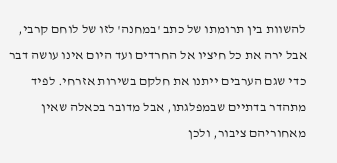להשוות בין תרומתו של כתב 'במחנה' לזו של לוחם קרבי, אבל ירה את כל חיציו אל החרדים ועד היום אינו עושה דבר כדי שגם הערבים ייתנו את חלקם בשירות אזרחי. לפיד מתהדר בדתיים שבמפלגתו, אבל מדובר בכאלה שאין מאחוריהם ציבור, ולכן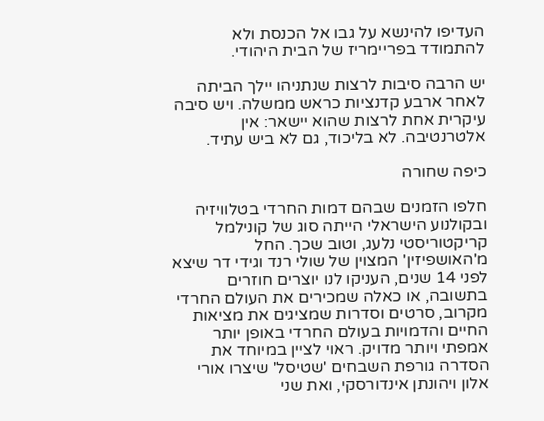העדיפו להינשא על גבו אל הכנסת ולא להתמודד בפריימריז של הבית היהודי.

יש הרבה סיבות לרצות שנתניהו יילך הביתה לאחר ארבע קדנציות כראש ממשלה. ויש סיבה עיקרית אחת לרצות שהוא יישאר: אין אלטרנטיבה. לא בליכוד, גם לא ביש עתיד.

כיפה שחורה

חלפו הזמנים שבהם דמות החרדי בטלוויזיה ובקולנוע הישראלי הייתה סוג של קונילמל קריקטוריסטי נלעג, וטוב שכך. החל מ'האושפיזין' המצוין של שולי רנד וגידי דר שיצא לפני 14 שנים, העניקו לנו יוצרים חוזרים בתשובה, או כאלה שמכירים את העולם החרדי מקרוב, סרטים וסדרות שמציגים את מציאות החיים והדמויות בעולם החרדי באופן יותר אמפתי ויותר מדויק. ראוי לציין במיוחד את הסדרה גורפת השבחים 'שטיסל' שיצרו אורי אלון ויהונתן אינדורסקי, ואת שני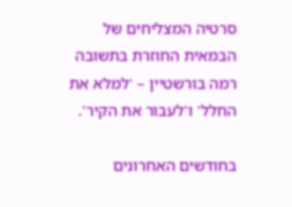סרטיה המצליחים של הבמאית החוזרת בתשובה רמה בורשטיין – 'למלא את החלל' ו'לעבור את הקיר'.

בחודשים האחרונים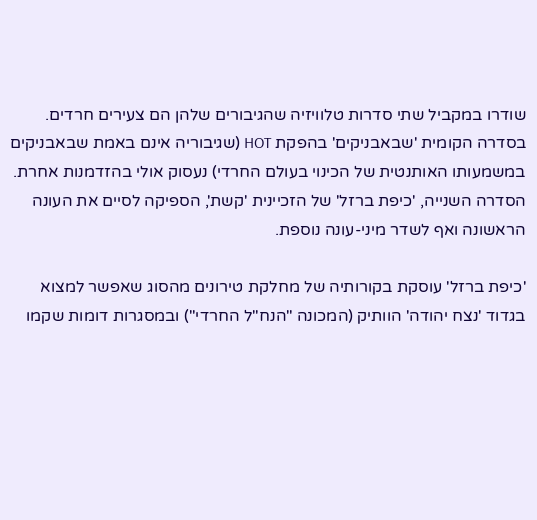שודרו במקביל שתי סדרות טלוויזיה שהגיבורים שלהן הם צעירים חרדים. בסדרה הקומית 'שבאבניקים' בהפקת HOT (שגיבוריה אינם באמת שבאבניקים במשמעותו האותנטית של הכינוי בעולם החרדי) נעסוק אולי בהזדמנות אחרת. הסדרה השנייה, 'כיפת ברזל' של הזכיינית 'קשת', הספיקה לסיים את העונה הראשונה ואף לשדר מיני-עונה נוספת.

'כיפת ברזל' עוסקת בקורותיה של מחלקת טירונים מהסוג שאפשר למצוא בגדוד 'נצח יהודה' הוותיק (המכונה "הנח"ל החרדי") ובמסגרות דומות שקמו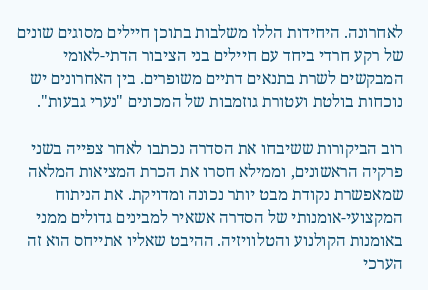לאחרונה. היחידות הללו משלבות בתוכן חיילים מסוגים שונים של רקע חרדי ביחד עם חיילים בני הציבור הדתי-לאומי המבקשים לשרת בתנאים דתיים משופרים. בין האחרונים יש נוכחות בולטת ועטורת גוזמבות של המכונים "נערי גבעות".

רוב הביקורות ששיבחו את הסדרה נכתבו לאחר צפייה בשני פרקיה הראשונים, וממילא חסרו את הכרת המציאות המלאה שמאפשרת נקודת מבט יותר נכונה ומדויקת. את הניתוח המקצועי-אומנותי של הסדרה אשאיר למבינים גדולים ממני באומנות הקולנוע והטלוויזיה. ההיבט שאליו אתייחס הוא זה הערכי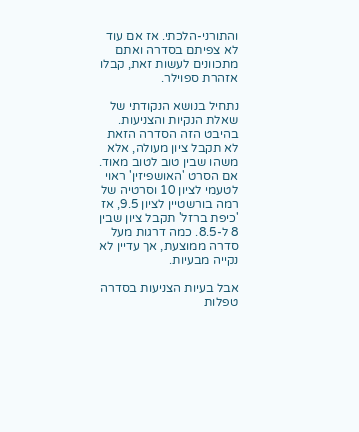והתורני-הלכתי. אז אם עוד לא צפיתם בסדרה ואתם מתכוונים לעשות זאת, קבלו אזהרת ספוילר.

נתחיל בנושא הנקודתי של שאלת הנקיות והצניעות. בהיבט הזה הסדרה הזאת לא תקבל ציון מעולה, אלא משהו שבין טוב לטוב מאוד. אם הסרט 'האושפיזין' ראוי לטעמי לציון 10 וסרטיה של רמה בורשטיין לציון 9.5, אז 'כיפת ברזל' תקבל ציון שבין 8 ל-8.5. כמה דרגות מעל סדרה ממוצעת, אך עדיין לא נקייה מבעיות.

אבל בעיות הצניעות בסדרה טפלות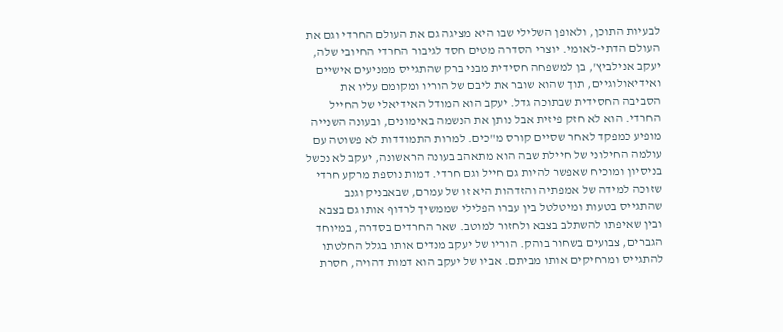לבעיות התוכן, ולאופן השלילי שבו היא מציגה גם את העולם החרדי וגם את העולם הדתי-לאומי. יוצרי הסדרה מטים חסד לגיבור החרדי החיובי שלה, יעקב אנילביץ', בן למשפחה חסידית מבני ברק שהתגייס ממניעים אישיים ואידיאולוגיים, תוך שהוא שובר את ליבם של הוריו ומקומם עליו את הסביבה החסידית שבתוכה גדל. יעקב הוא המודל האידיאלי של החייל החרדי. הוא לא חזק פיזית אבל נותן את הנשמה באימונים, ובעונה השנייה מופיע כמפקד לאחר שסיים קורס מ"כים. למרות התמודדות לא פשוטה עם עולמה החילוני של חיילת שבה הוא מתאהב בעונה הראשונה, יעקב לא נכשל בניסיון ומוכיח שאפשר להיות גם חייל וגם חרדי. דמות נוספת מרקע חרדי שזוכה למידה של אמפתיה והזדהות היא זו של עמרם, שבאבניק וגנב שהתגייס בטעות ומיטלטל בין עברו הפלילי שממשיך לרדוף אותו גם בצבא ובין שאיפתו להשתלב בצבא ולחזור למוטב. שאר החרדים בסדרה, במיוחד הגברים, צבועים בשחור בוהק. הוריו של יעקב מנדים אותו בגלל החלטתו להתגייס ומרחיקים אותו מביתם. אביו של יעקב הוא דמות דהויה, חסרת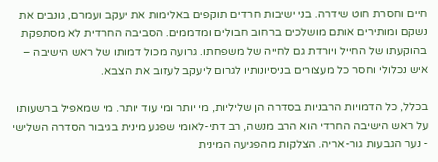חיים וחסרת חוט שידרה. בני ישיבות חרדים תוקפים באלימות את יעקב ועמרם, גונבים את נשקם ומותירים אותם מושלכים ברחוב חבולים ומדממים. הסביבה החרדית לא מסתפקת בהוקעתו של החייל ויורדת גם לחייה של משפחתו. גרועה מכול דמותו של ראש הישיבה – איש נכלולי וחסר כל מעצורים בניסיונותיו לגרום ליעקב לעזוב את הצבא.

בכלל, כל הדמויות הרבניות בסדרה הן שליליות, מי יותר ומי עוד יותר. מי שמאפיל ברשעותו על ראש הישיבה החרדי הוא הרב מנשה, רב דתי-לאומי שפגע מינית בגיבור הסדרה השלישי - נער הגבעות גור-אריה. הצלקות מהפגיעה המינית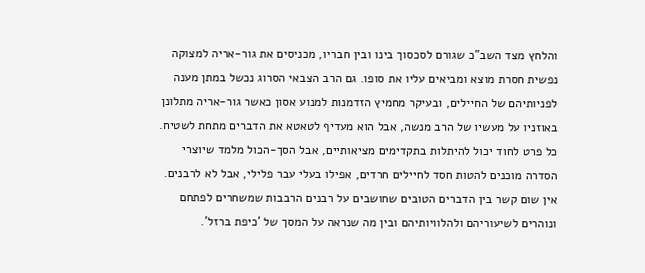והלחץ מצד השב"כ שגורם לסכסוך בינו ובין חבריו, מכניסים את גור-אריה למצוקה נפשית חסרת מוצא ומביאים עליו את סופו. גם הרב הצבאי הסרוג נכשל במתן מענה לפניותיהם של החיילים, ובעיקר מחמיץ הזדמנות למנוע אסון כאשר גור-אריה מתלונן באוזניו על מעשיו של הרב מנשה, אבל הוא מעדיף לטאטא את הדברים מתחת לשטיח. כל פרט לחוד יכול להיתלות בתקדימים מציאותיים, אבל הסך-הכול מלמד שיוצרי הסדרה מוכנים להטות חסד לחיילים חרדים, אפילו בעלי עבר פלילי, אבל לא לרבנים. אין שום קשר בין הדברים הטובים שחושבים על רבנים הרבבות שמשחרים לפתחם ונוהרים לשיעוריהם ולהלוויותיהם ובין מה שנראה על המסך של 'כיפת ברזל'.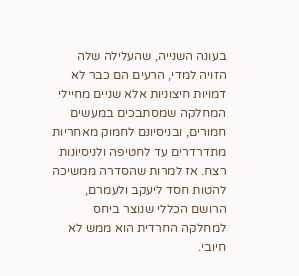בעונה השנייה, שהעלילה שלה הזויה למדי, הרעים הם כבר לא דמויות חיצוניות אלא שניים מחיילי המחלקה שמסתבכים במעשים חמורים, ובניסיונם לחמוק מאחריות מתדרדרים עד לחטיפה ולניסיונות רצח. אז למרות שהסדרה ממשיכה להטות חסד ליעקב ולעמרם, הרושם הכללי שנוצר ביחס למחלקה החרדית הוא ממש לא חיובי.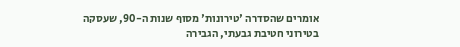אומרים שהסדרה 'טירונות' מסוף שנות ה-90, שעסקה בטירוני חטיבת גבעתי, הגבירה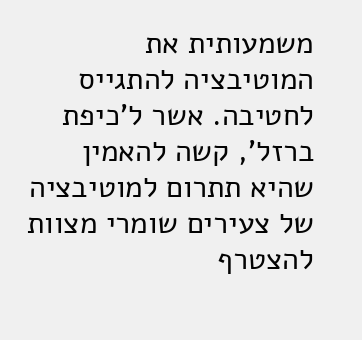משמעותית את המוטיבציה להתגייס לחטיבה. אשר ל'כיפת ברזל', קשה להאמין שהיא תתרום למוטיבציה של צעירים שומרי מצוות להצטרף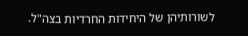לשורותיהן של היחידות החרדיות בצה"ל.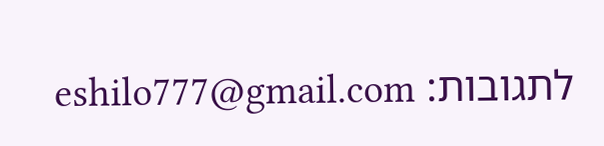לתגובות: eshilo777@gmail.com